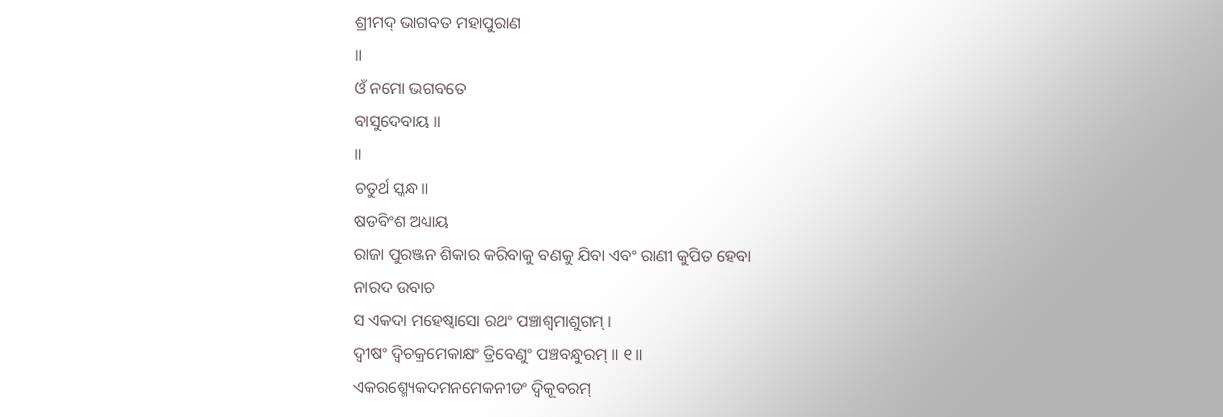ଶ୍ରୀମଦ୍ ଭାଗବତ ମହାପୁରାଣ
॥
ଓଁ ନମୋ ଭଗବତେ
ବାସୁଦେବାୟ ॥
॥
ଚତୁର୍ଥ ସ୍କନ୍ଧ॥
ଷଡବିଂଶ ଅଧ୍ୟାୟ
ରାଜା ପୁରଞ୍ଜନ ଶିକାର କରିବାକୁ ବଣକୁ ଯିବା ଏବଂ ରାଣୀ କୁପିତ ହେବା
ନାରଦ ଉବାଚ
ସ ଏକଦା ମହେଷ୍ୱାସୋ ରଥଂ ପଞ୍ଚାଶ୍ୱମାଶୁଗମ୍ ।
ଦ୍ୱୀଷଂ ଦ୍ୱିଚକ୍ରମେକାକ୍ଷଂ ତ୍ରିବେଣୁଂ ପଞ୍ଚବନ୍ଧୁରମ୍ ॥ ୧॥
ଏକରଶ୍ମ୍ୟେକଦମନମେକନୀଡଂ ଦ୍ୱିକୂବରମ୍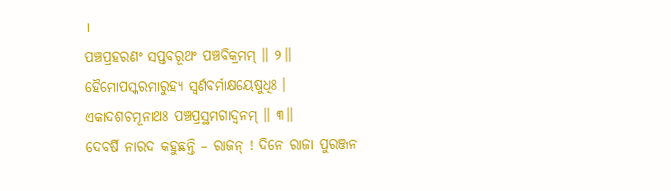।
ପଞ୍ଚପ୍ରହରଣଂ ସପ୍ତବରୂଥଂ ପଞ୍ଚବିକ୍ରମମ୍ ॥ ୨॥
ହୈମୋପସ୍କରମାରୁହ୍ୟ ସ୍ୱର୍ଣବର୍ମାକ୍ଷୟେଷୁଧିଃ ।
ଏକାଦଶଚମୂନାଥଃ ପଞ୍ଚପ୍ରସ୍ଥମଗାଦ୍ୱନମ୍ ॥ ୩॥
ଦେବର୍ଷି ନାରଦ କହୁଛନ୍ତି – ରାଜନ୍ ! ଦିନେ ରାଜା ପୁରଞ୍ଜନ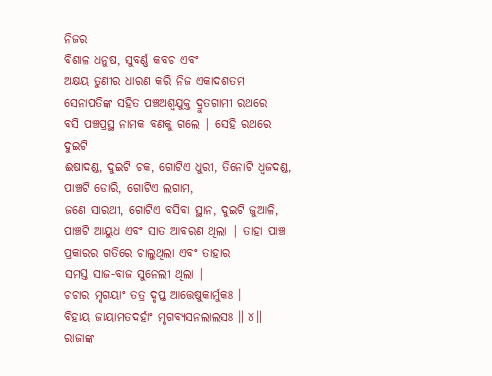ନିଜର
ବିଶାଳ ଧନୁଷ, ସୁବର୍ଣ୍ଣ କବଚ ଏବଂ
ଅକ୍ଷୟ ତୁଣୀର ଧାରଣ କରି ନିଜ ଏକାଦଶତମ ସେନାପତିଙ୍କ ସହିତ ପଞ୍ଚଅଶ୍ବଯୁକ୍ତ ଦ୍ରୁତଗାମୀ ରଥରେ
ବସି ପଞ୍ଚପ୍ରସ୍ଥ ନାମକ ବଣକୁ ଗଲେ | ସେହି ରଥରେ ଦୁଇଟି
ଈଷାଦଣ୍ଡ, ଦୁଇଟି ଚକ, ଗୋଟିଏ ଧୁରୀ, ତିନୋଟି ଧ୍ବଜଦଣ୍ଡ, ପାଞ୍ଚଟି ଡୋରି, ଗୋଟିଏ ଲଗାମ,
ଜଣେ ସାରଥୀ, ଗୋଟିଏ ବସିବା ସ୍ଥାନ, ଦୁଇଟି ଜୁଆଳି,
ପାଞ୍ଚଟି ଆୟୁଧ ଏବଂ ସାତ ଆବରଣ ଥିଲା | ତାହା ପାଞ୍ଚ ପ୍ରକାରର ଗତିରେ ଚାଲୁଥିଲା ଏବଂ ତାହାର
ସମସ୍ତ ସାଜ-ବାଜ ସୁନେଲୀ ଥିଲା |
ଚଚାର ମୃଗୟାଂ ତତ୍ର ଦୃପ୍ତ ଆତ୍ତେଷୁକାର୍ମୁକଃ ।
ବିହାୟ ଜାୟାମତଦର୍ହାଂ ମୃଗବ୍ୟସନଲାଲସଃ ॥ ୪॥
ରାଜାଙ୍କ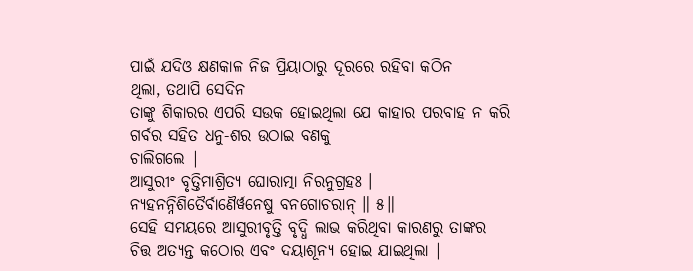ପାଇଁ ଯଦିଓ କ୍ଷଣକାଳ ନିଜ ପ୍ରିୟାଠାରୁ ଦୂରରେ ରହିବା କଠିନ
ଥିଲା, ତଥାପି ସେଦିନ
ତାଙ୍କୁ ଶିକାରର ଏପରି ସଉକ ହୋଇଥିଲା ଯେ କାହାର ପରବାହ ନ କରି ଗର୍ବର ସହିତ ଧନୁ-ଶର ଉଠାଇ ବଣକୁ
ଚାଲିଗଲେ |
ଆସୁରୀଂ ବୃତ୍ତିମାଶ୍ରିତ୍ୟ ଘୋରାତ୍ମା ନିରନୁଗ୍ରହଃ ।
ନ୍ୟହନନ୍ନିଶିତୈର୍ବାଣୈର୍ୱନେଷୁ ବନଗୋଚରାନ୍ ॥ ୫॥
ସେହି ସମୟରେ ଆସୁରୀବୃତ୍ତି ବୃଦ୍ଧି ଲାଭ କରିଥିବା କାରଣରୁ ତାଙ୍କର
ଚିତ୍ତ ଅତ୍ୟନ୍ତ କଠୋର ଏବଂ ଦୟାଶୂନ୍ୟ ହୋଇ ଯାଇଥିଲା |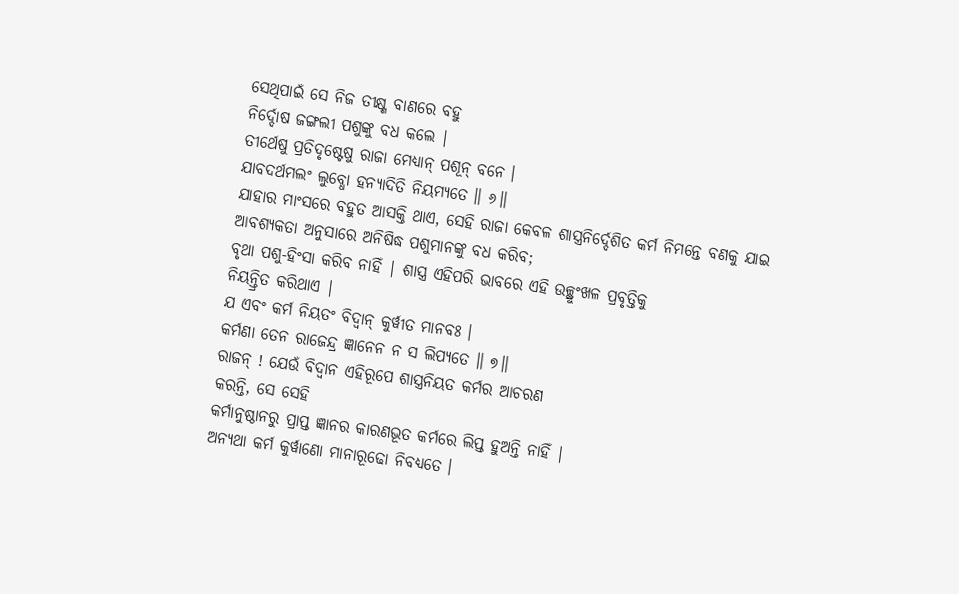ସେଥିପାଇଁ ସେ ନିଜ ତୀକ୍ଷ୍ଣ ବାଣରେ ବହୁ
ନିର୍ଦ୍ଦୋଷ ଜଙ୍ଗଲୀ ପଶୁଙ୍କୁ ବଧ କଲେ |
ତୀର୍ଥେଷୁ ପ୍ରତିଦୃଷ୍ଟେଷୁ ରାଜା ମେଧ୍ୟାନ୍ ପଶୂନ୍ ବନେ ।
ଯାବଦର୍ଥମଲଂ ଲୁବ୍ଧୋ ହନ୍ୟାଦିତି ନିୟମ୍ୟତେ ॥ ୬॥
ଯାହାର ମାଂସରେ ବହୁତ ଆସକ୍ତି ଥାଏ, ସେହି ରାଜା କେବଳ ଶାସ୍ତ୍ରନିର୍ଦ୍ଦେଶିତ କର୍ମ ନିମନ୍ତେ ବଣକୁ ଯାଇ
ଆବଶ୍ୟକତା ଅନୁସାରେ ଅନିଷିଦ୍ଧ ପଶୁମାନଙ୍କୁ ବଧ କରିବ;
ବୃଥା ପଶୁ-ହିଂସା କରିବ ନାହିଁ | ଶାସ୍ତ୍ର ଏହିପରି ଭାବରେ ଏହି ଉଚ୍ଛ୍ରୁଂଖଳ ପ୍ରବୃତ୍ତିକୁ
ନିୟନ୍ତ୍ରିତ କରିଥାଏ |
ଯ ଏବଂ କର୍ମ ନିୟତଂ ବିଦ୍ୱାନ୍ କୁର୍ୱୀତ ମାନବଃ ।
କର୍ମଣା ତେନ ରାଜେନ୍ଦ୍ର ଜ୍ଞାନେନ ନ ସ ଲିପ୍ୟତେ ॥ ୭॥
ରାଜନ୍ ! ଯେଉଁ ବିଦ୍ବାନ ଏହିରୂପେ ଶାସ୍ତ୍ରନିୟତ କର୍ମର ଆଚରଣ
କରନ୍ତି, ସେ ସେହି
କର୍ମାନୁଷ୍ଠାନରୁ ପ୍ରାପ୍ତ ଜ୍ଞାନର କାରଣଭୂତ କର୍ମରେ ଲିପ୍ତ ହୁଅନ୍ତି ନାହିଁ |
ଅନ୍ୟଥା କର୍ମ କୁର୍ୱାଣୋ ମାନାରୂଢୋ ନିବଧ୍ୟତେ ।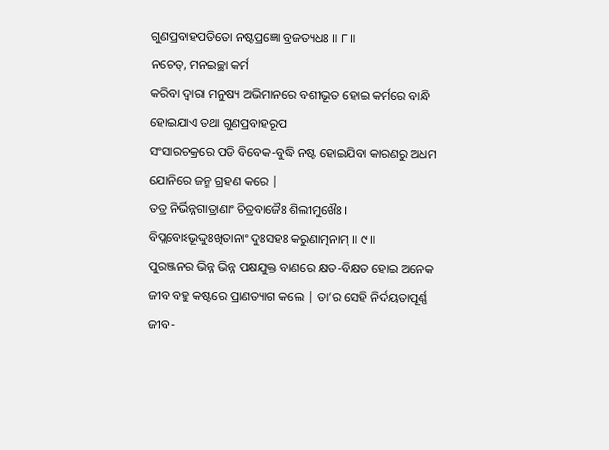ଗୁଣପ୍ରବାହପତିତୋ ନଷ୍ଟପ୍ରଜ୍ଞୋ ବ୍ରଜତ୍ୟଧଃ ॥ ୮॥
ନଚେତ୍, ମନଇଚ୍ଛା କର୍ମ
କରିବା ଦ୍ବାରା ମନୁଷ୍ୟ ଅଭିମାନରେ ବଶୀଭୂତ ହୋଇ କର୍ମରେ ବାନ୍ଧି ହୋଇଯାଏ ତଥା ଗୁଣପ୍ରବାହରୂପ
ସଂସାରଚକ୍ରରେ ପଡି ବିବେକ-ବୁଦ୍ଧି ନଷ୍ଟ ହୋଇଯିବା କାରଣରୁ ଅଧମ ଯୋନିରେ ଜନ୍ମ ଗ୍ରହଣ କରେ |
ତତ୍ର ନିର୍ଭିନ୍ନଗାତ୍ରାଣାଂ ଚିତ୍ରବାଜୈଃ ଶିଲୀମୁଖୈଃ ।
ବିପ୍ଲବୋଽଭୂଦ୍ଦୁଃଖିତାନାଂ ଦୁଃସହଃ କରୁଣାତ୍ମନାମ୍ ॥ ୯॥
ପୁରଞ୍ଜନର ଭିନ୍ନ ଭିନ୍ନ ପକ୍ଷଯୁକ୍ତ ବାଣରେ କ୍ଷତ-ବିକ୍ଷତ ହୋଇ ଅନେକ
ଜୀବ ବହୁ କଷ୍ଟରେ ପ୍ରାଣତ୍ୟାଗ କଲେ | ତା’ର ସେହି ନିର୍ଦୟତାପୂର୍ଣ୍ଣ
ଜୀବ-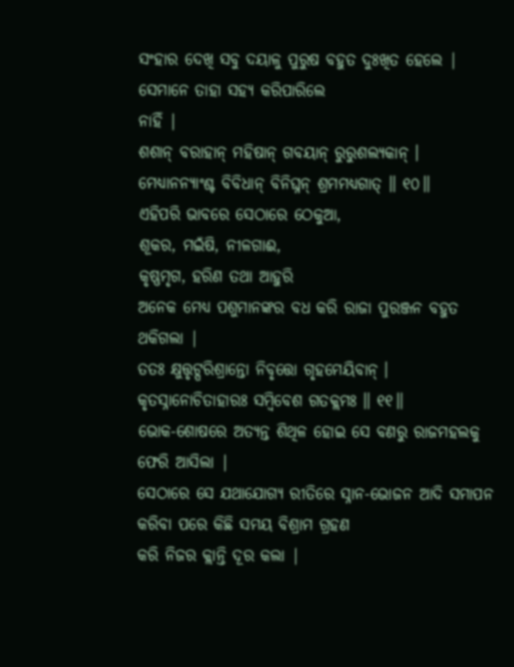ସଂହାର ଦେଖି ସବୁ ଦୟାଳୁ ପୁରୁଷ ବହୁତ ଦୁଃଖିତ ହେଲେ | ସେମାନେ ତାହା ସହ୍ୟ କରିପାରିଲେ
ନାହିଁ |
ଶଶାନ୍ ବରାହାନ୍ ମହିଷାନ୍ ଗବୟାନ୍ ରୁରୁଶଲ୍ୟକାନ୍ ।
ମେଧ୍ୟାନନ୍ୟାଂଶ୍ଚ ବିବିଧାନ୍ ବିନିଘ୍ନନ୍ ଶ୍ରମମଧ୍ୟଗାତ୍ ॥ ୧୦॥
ଏହିପରି ଭାବରେ ସେଠାରେ ଠେକୁଆ,
ଶୂକର, ମଇଁଷି, ନୀଳଗାଈ,
କୃଷ୍ଣମୃଗ, ହରିଣ ତଥା ଆହୁରି
ଅନେକ ମେଧ୍ୟ ପଶୁମାନଙ୍କର ବଧ କରି ରାଜା ପୁରଞ୍ଜନ ବହୁତ ଥକିଗଲା |
ତତଃ କ୍ଷୁତ୍ତୃଟ୍ପରିଶ୍ରାନ୍ତୋ ନିବୃତ୍ତୋ ଗୃହମେୟିବାନ୍ ।
କୃତସ୍ନାନୋଚିତାହାରଃ ସମ୍ବିବେଶ ଗତକ୍ଲମଃ ॥ ୧୧॥
ଭୋକ-ଶୋଷରେ ଅତ୍ୟନ୍ତ ଶିଥିଳ ହୋଇ ସେ ବଣରୁ ରାଜମହଲକୁ ଫେରି ଆସିଲା |
ସେଠାରେ ସେ ଯଥାଯୋଗ୍ୟ ରୀତିରେ ସ୍ନାନ-ଭୋଜନ ଆଦି ସମାପନ କରିବା ପରେ କିଛି ସମୟ ବିଶ୍ରାମ ଗ୍ରହଣ
କରି ନିଜର କ୍ଲାନ୍ତି ଦୂର କଲା |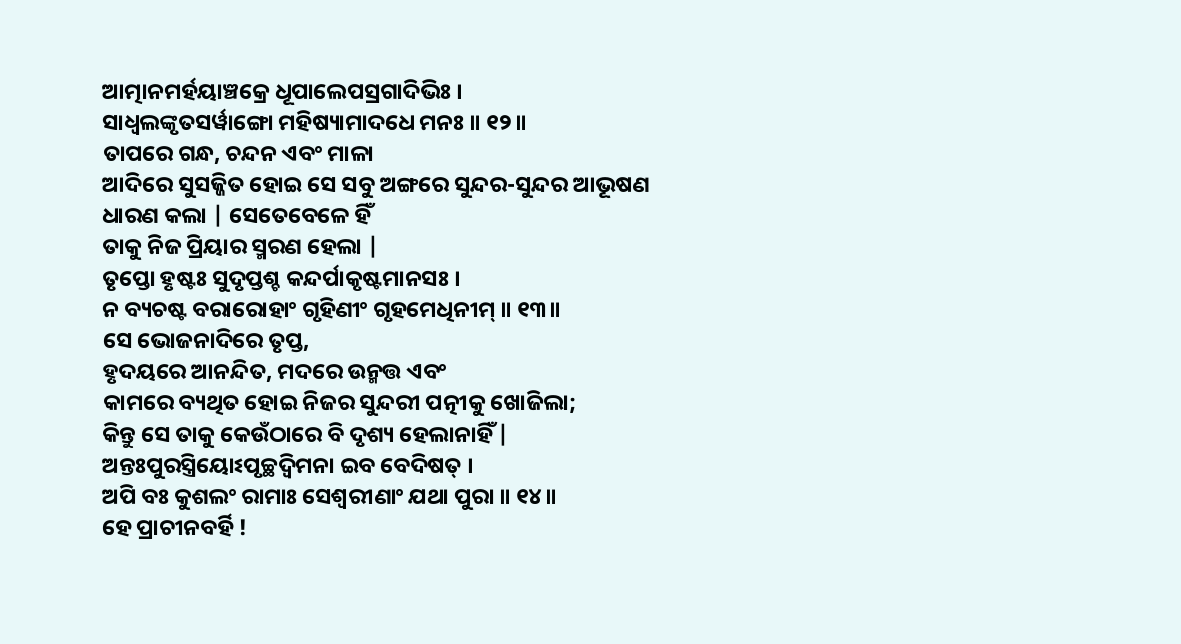ଆତ୍ମାନମର୍ହୟାଞ୍ଚକ୍ରେ ଧୂପାଲେପସ୍ରଗାଦିଭିଃ ।
ସାଧ୍ୱଲଙ୍କୃତସର୍ୱାଙ୍ଗୋ ମହିଷ୍ୟାମାଦଧେ ମନଃ ॥ ୧୨॥
ତାପରେ ଗନ୍ଧ, ଚନ୍ଦନ ଏବଂ ମାଳା
ଆଦିରେ ସୁସଜ୍ଜିତ ହୋଇ ସେ ସବୁ ଅଙ୍ଗରେ ସୁନ୍ଦର-ସୁନ୍ଦର ଆଭୂଷଣ ଧାରଣ କଲା | ସେତେବେଳେ ହିଁ
ତାକୁ ନିଜ ପ୍ରିୟାର ସ୍ମରଣ ହେଲା |
ତୃପ୍ତୋ ହୃଷ୍ଟଃ ସୁଦୃପ୍ତଶ୍ଚ କନ୍ଦର୍ପାକୃଷ୍ଟମାନସଃ ।
ନ ବ୍ୟଚଷ୍ଟ ବରାରୋହାଂ ଗୃହିଣୀଂ ଗୃହମେଧିନୀମ୍ ॥ ୧୩॥
ସେ ଭୋଜନାଦିରେ ତୃପ୍ତ,
ହୃଦୟରେ ଆନନ୍ଦିତ, ମଦରେ ଉନ୍ମତ୍ତ ଏବଂ
କାମରେ ବ୍ୟଥିତ ହୋଇ ନିଜର ସୁନ୍ଦରୀ ପତ୍ନୀକୁ ଖୋଜିଲା;
କିନ୍ତୁ ସେ ତାକୁ କେଉଁଠାରେ ବି ଦୃଶ୍ୟ ହେଲାନାହିଁ |
ଅନ୍ତଃପୁରସ୍ତ୍ରିୟୋଽପୃଚ୍ଛଦ୍ୱିମନା ଇବ ବେଦିଷତ୍ ।
ଅପି ବଃ କୁଶଲଂ ରାମାଃ ସେଶ୍ୱରୀଣାଂ ଯଥା ପୁରା ॥ ୧୪॥
ହେ ପ୍ରାଚୀନବର୍ହି !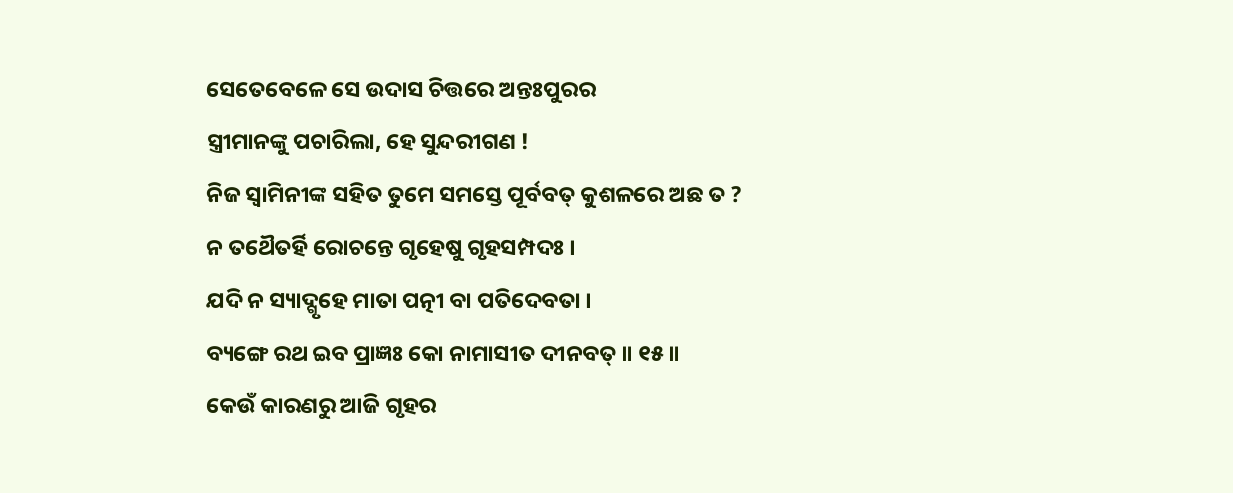ସେତେବେଳେ ସେ ଉଦାସ ଚିତ୍ତରେ ଅନ୍ତଃପୁରର
ସ୍ତ୍ରୀମାନଙ୍କୁ ପଚାରିଲା, ହେ ସୁନ୍ଦରୀଗଣ !
ନିଜ ସ୍ବାମିନୀଙ୍କ ସହିତ ତୁମେ ସମସ୍ତେ ପୂର୍ବବତ୍ କୁଶଳରେ ଅଛ ତ ?
ନ ତଥୈତର୍ହି ରୋଚନ୍ତେ ଗୃହେଷୁ ଗୃହସମ୍ପଦଃ ।
ଯଦି ନ ସ୍ୟାଦ୍ଗୃହେ ମାତା ପତ୍ନୀ ବା ପତିଦେବତା ।
ବ୍ୟଙ୍ଗେ ରଥ ଇବ ପ୍ରାଜ୍ଞଃ କୋ ନାମାସୀତ ଦୀନବତ୍ ॥ ୧୫॥
କେଉଁ କାରଣରୁ ଆଜି ଗୃହର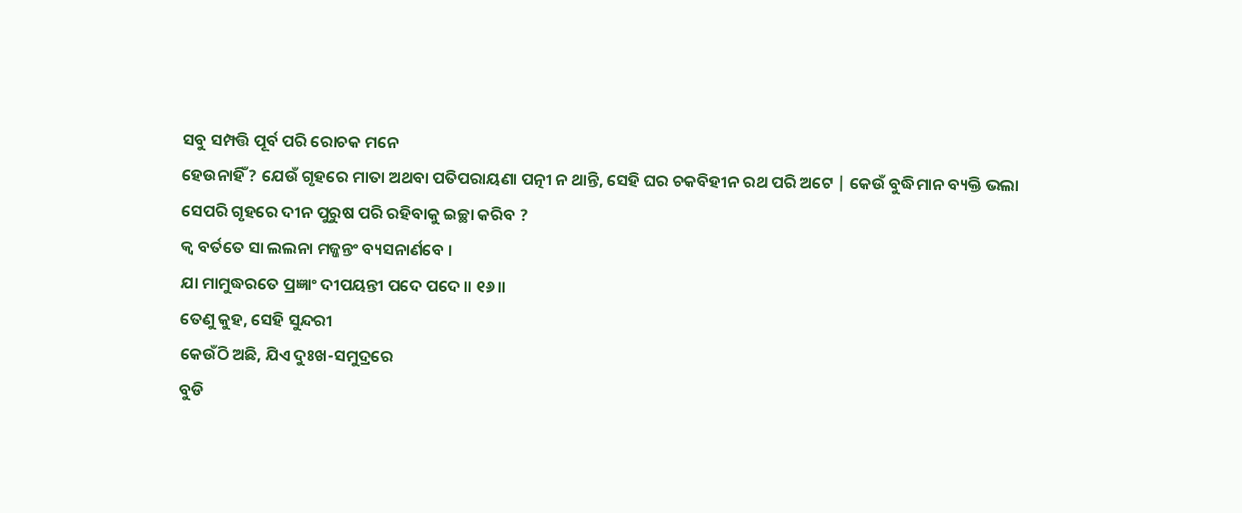ସବୁ ସମ୍ପତ୍ତି ପୂର୍ବ ପରି ରୋଚକ ମନେ
ହେଉନାହିଁ ? ଯେଉଁ ଗୃହରେ ମାତା ଅଥବା ପତିପରାୟଣା ପତ୍ନୀ ନ ଥାନ୍ତି, ସେହି ଘର ଚକବିହୀନ ରଥ ପରି ଅଟେ | କେଉଁ ବୁଦ୍ଧିମାନ ବ୍ୟକ୍ତି ଭଲା
ସେପରି ଗୃହରେ ଦୀନ ପୁରୁଷ ପରି ରହିବାକୁ ଇଚ୍ଛା କରିବ ?
କ୍ୱ ବର୍ତତେ ସା ଲଲନା ମଜ୍ଜନ୍ତଂ ବ୍ୟସନାର୍ଣବେ ।
ଯା ମାମୁଦ୍ଧରତେ ପ୍ରଜ୍ଞାଂ ଦୀପୟନ୍ତୀ ପଦେ ପଦେ ॥ ୧୬॥
ତେଣୁ କୁହ, ସେହି ସୁନ୍ଦରୀ
କେଉଁଠି ଅଛି, ଯିଏ ଦୁଃଖ-ସମୁଦ୍ରରେ
ବୁଡି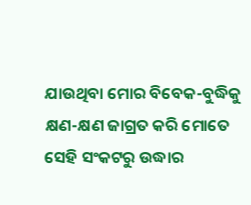ଯାଉଥିବା ମୋର ବିବେକ-ବୁଦ୍ଧିକୁ କ୍ଷଣ-କ୍ଷଣ ଜାଗ୍ରତ କରି ମୋତେ ସେହି ସଂକଟରୁ ଉଦ୍ଧାର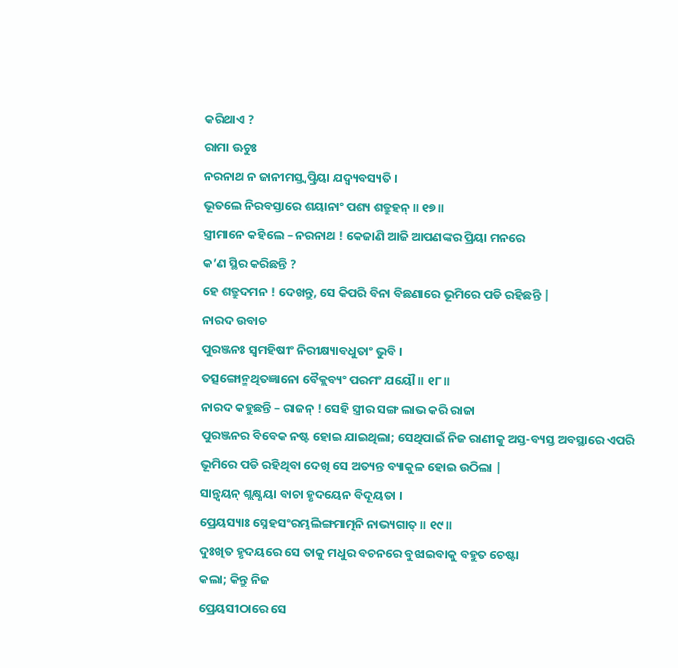କରିଥାଏ ?
ରାମା ଊଚୁଃ
ନରନାଥ ନ ଜାନୀମସ୍ତ୍ୱତ୍ପ୍ରିୟା ଯଦ୍ୱ୍ୟବସ୍ୟତି ।
ଭୂତଲେ ନିରବସ୍ତାରେ ଶୟାନାଂ ପଶ୍ୟ ଶତ୍ରୁହନ୍ ॥ ୧୭॥
ସ୍ତ୍ରୀମାନେ କହିଲେ – ନରନାଥ ! କେଜାଣି ଆଜି ଆପଣଙ୍କର ପ୍ରିୟା ମନରେ
କ’ଣ ସ୍ଥିର କରିଛନ୍ତି ?
ହେ ଶତ୍ରୁଦମନ ! ଦେଖନ୍ତୁ, ସେ କିପରି ବିନା ବିଛଣାରେ ଭୂମିରେ ପଡି ରହିଛନ୍ତି |
ନାରଦ ଉବାଚ
ପୁରଞ୍ଜନଃ ସ୍ୱମହିଷୀଂ ନିରୀକ୍ଷ୍ୟାବଧୁତାଂ ଭୁବି ।
ତତ୍ସଙ୍ଗୋନ୍ମଥିତଜ୍ଞାନୋ ବୈକ୍ଲବ୍ୟଂ ପରମଂ ଯୟୌ ॥ ୧୮॥
ନାରଦ କହୁଛନ୍ତି – ରାଜନ୍ ! ସେହି ସ୍ତ୍ରୀର ସଙ୍ଗ ଲାଭ କରି ରାଜା
ପୁରଞ୍ଜନର ବିବେକ ନଷ୍ଟ ହୋଇ ଯାଇଥିଲା; ସେଥିପାଇଁ ନିଜ ରାଣୀକୁ ଅସ୍ତ-ବ୍ୟସ୍ତ ଅବସ୍ଥାରେ ଏପରି
ଭୂମିରେ ପଡି ରହିଥିବା ଦେଖି ସେ ଅତ୍ୟନ୍ତ ବ୍ୟାକୁଳ ହୋଇ ଉଠିଲା |
ସାନ୍ତ୍ୱୟନ୍ ଶ୍ଲକ୍ଷ୍ଣୟା ବାଚା ହୃଦୟେନ ବିଦୂୟତା ।
ପ୍ରେୟସ୍ୟାଃ ସ୍ନେହସଂରମ୍ଭଲିଙ୍ଗମାତ୍ମନି ନାଭ୍ୟଗାତ୍ ॥ ୧୯॥
ଦୁଃଖିତ ହୃଦୟରେ ସେ ତାକୁ ମଧୁର ବଚନରେ ବୁଝାଇବାକୁ ବହୁତ ଚେଷ୍ଟା
କଲା; କିନ୍ତୁ ନିଜ
ପ୍ରେୟସୀଠାରେ ସେ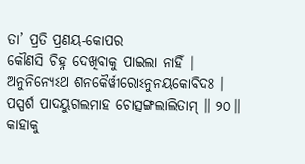ତା’ ପ୍ରତି ପ୍ରଣୟ-କୋପର
କୌଣସି ଚିହ୍ନ ଦେଖିବାକୁ ପାଇଲା ନାହିଁ |
ଅନୁନିନ୍ୟେଽଥ ଶନକୈର୍ୱୀରୋଽନୁନୟକୋବିଦଃ ।
ପସ୍ପର୍ଶ ପାଦୟୁଗଲମାହ ଚୋତ୍ସଙ୍ଗଲାଲିତାମ୍ ॥ ୨୦॥
କାହାକୁ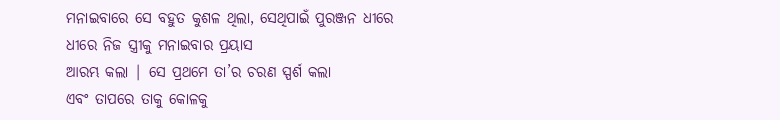ମନାଇବାରେ ସେ ବହୁତ କୁଶଳ ଥିଲା, ସେଥିପାଇଁ ପୁରଞ୍ଜନ ଧୀରେ ଧୀରେ ନିଜ ସ୍ତ୍ରୀକୁ ମନାଇବାର ପ୍ରୟାସ
ଆରମ୍ଭ କଲା | ସେ ପ୍ରଥମେ ତା’ର ଚରଣ ସ୍ପର୍ଶ କଲା
ଏବଂ ତାପରେ ତାକୁ କୋଳକୁ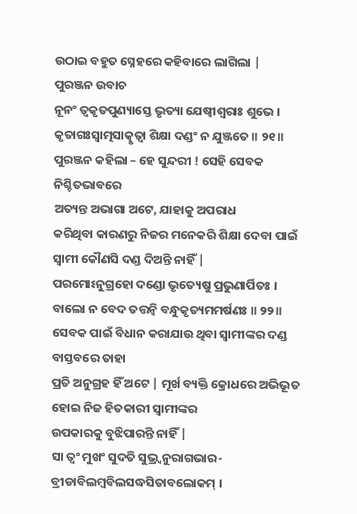ଉଠାଇ ବହୁତ ସ୍ନେହରେ କହିବାରେ ଲାଗିଲା |
ପୁରଞ୍ଜନ ଉବାଚ
ନୂନଂ ତ୍ୱକୃତପୁଣ୍ୟାସ୍ତେ ଭୃତ୍ୟା ଯେଷ୍ୱୀଶ୍ୱରାଃ ଶୁଭେ ।
କୃତାଗଃସ୍ୱାତ୍ମସାତ୍କୃତ୍ୱା ଶିକ୍ଷା ଦଣ୍ଡଂ ନ ଯୁଞ୍ଜତେ ॥ ୨୧॥
ପୁରଞ୍ଜନ କହିଲା – ହେ ସୁନ୍ଦରୀ ! ସେହି ସେବକ ନିଶ୍ଚିତଭାବରେ
ଅତ୍ୟନ୍ତ ଅଭାଗା ଅଟେ, ଯାହାକୁ ଅପରାଧ
କରିଥିବା କାରଣରୁ ନିଜର ମନେକରି ଶିକ୍ଷା ଦେବା ପାଇଁ ସ୍ବାମୀ କୌଣସି ଦଣ୍ଡ ଦିଅନ୍ତି ନାହିଁ |
ପରମୋଽନୁଗ୍ରହୋ ଦଣ୍ଡୋ ଭୃତ୍ୟେଷୁ ପ୍ରଭୁଣାର୍ପିତଃ ।
ବାଲୋ ନ ବେଦ ତତ୍ତନ୍ୱି ବନ୍ଧୁକୃତ୍ୟମମର୍ଷଣଃ ॥ ୨୨॥
ସେବକ ପାଇଁ ବିଧାନ କରାଯାଉ ଥିବା ସ୍ବାମୀଙ୍କର ଦଣ୍ଡ ବାସ୍ତବରେ ତାହା
ପ୍ରତି ଅନୁଗ୍ରହ ହିଁ ଅଟେ | ମୂର୍ଖ ବ୍ୟକ୍ତି କ୍ରୋଧରେ ଅଭିଭୂତ ହୋଇ ନିଜ ହିତକାରୀ ସ୍ବାମୀଙ୍କର
ଉପକାରକୁ ବୁଝିପାରନ୍ତି ନାହିଁ |
ସା ତ୍ୱଂ ମୁଖଂ ସୁଦତି ସୁଭ୍ର୍ୱନୁରାଗଭାର-
ବ୍ରୀଡାବିଲମ୍ବବିଲସଦ୍ଧସିତାବଲୋକମ୍ ।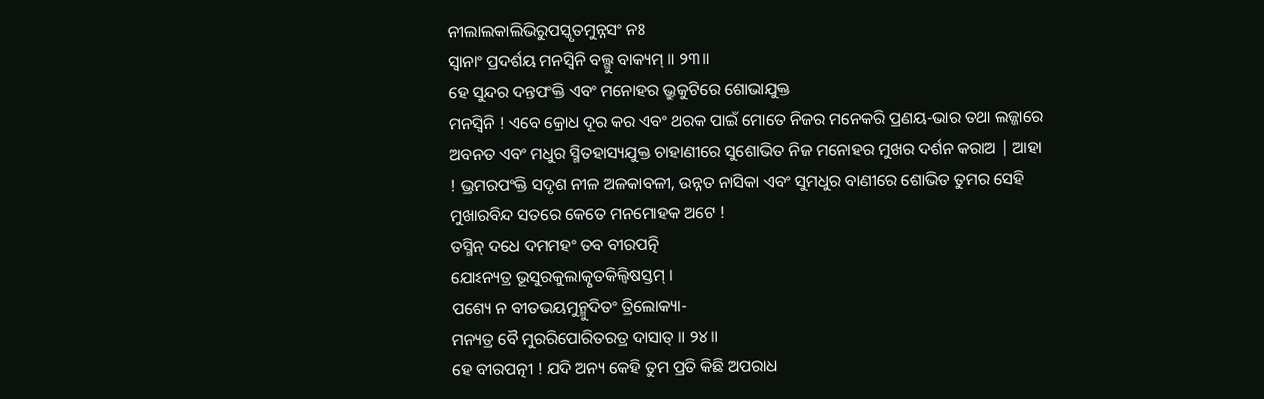ନୀଲାଲକାଲିଭିରୁପସ୍କୃତମୁନ୍ନସଂ ନଃ
ସ୍ୱାନାଂ ପ୍ରଦର୍ଶୟ ମନସ୍ୱିନି ବଲ୍ଗୁ ବାକ୍ୟମ୍ ॥ ୨୩॥
ହେ ସୁନ୍ଦର ଦନ୍ତପଂକ୍ତି ଏବଂ ମନୋହର ଭ୍ରୁକୁଟିରେ ଶୋଭାଯୁକ୍ତ
ମନସ୍ବିନି ! ଏବେ କ୍ରୋଧ ଦୂର କର ଏବଂ ଥରକ ପାଇଁ ମୋତେ ନିଜର ମନେକରି ପ୍ରଣୟ-ଭାର ତଥା ଲଜ୍ଜାରେ
ଅବନତ ଏବଂ ମଧୁର ସ୍ମିତହାସ୍ୟଯୁକ୍ତ ଚାହାଣୀରେ ସୁଶୋଭିତ ନିଜ ମନୋହର ମୁଖର ଦର୍ଶନ କରାଅ | ଆହା
! ଭ୍ରମରପଂକ୍ତି ସଦୃଶ ନୀଳ ଅଳକାବଳୀ, ଉନ୍ନତ ନାସିକା ଏବଂ ସୁମଧୁର ବାଣୀରେ ଶୋଭିତ ତୁମର ସେହି
ମୁଖାରବିନ୍ଦ ସତରେ କେତେ ମନମୋହକ ଅଟେ !
ତସ୍ମିନ୍ ଦଧେ ଦମମହଂ ତବ ବୀରପତ୍ନି
ଯୋଽନ୍ୟତ୍ର ଭୂସୁରକୁଲାତ୍କୃତକିଲ୍ବିଷସ୍ତମ୍ ।
ପଶ୍ୟେ ନ ବୀତଭୟମୁନ୍ମୁଦିତଂ ତ୍ରିଲୋକ୍ୟା-
ମନ୍ୟତ୍ର ବୈ ମୁରରିପୋରିତରତ୍ର ଦାସାତ୍ ॥ ୨୪॥
ହେ ବୀରପତ୍ନୀ ! ଯଦି ଅନ୍ୟ କେହି ତୁମ ପ୍ରତି କିଛି ଅପରାଧ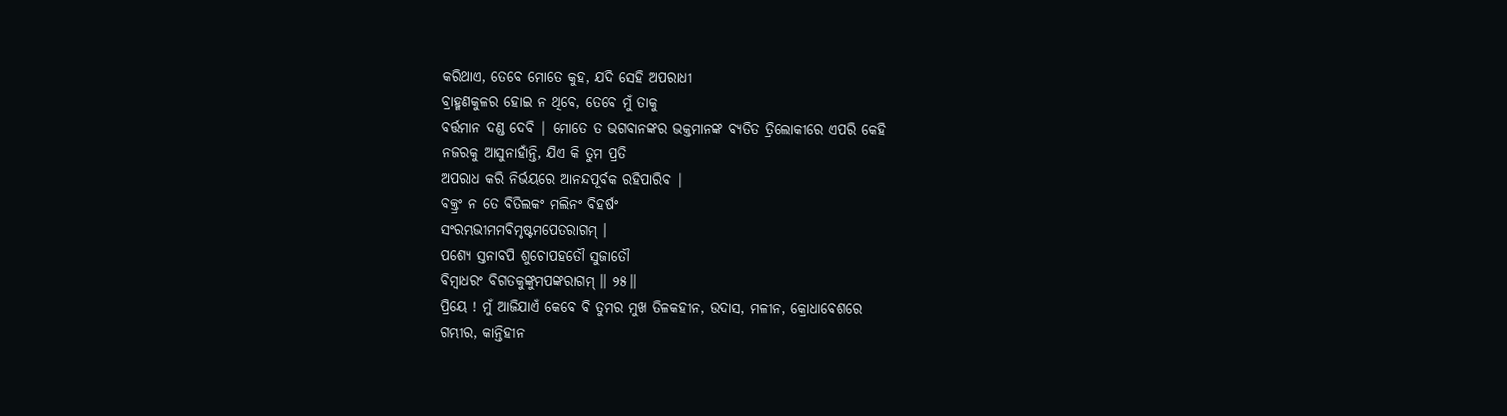କରିଥାଏ, ତେବେ ମୋତେ କୁହ, ଯଦି ସେହି ଅପରାଧୀ
ବ୍ରାହ୍ମଣକୁଳର ହୋଇ ନ ଥିବେ, ତେବେ ମୁଁ ତାକୁ
ବର୍ତ୍ତମାନ ଦଣ୍ଡ ଦେବି | ମୋତେ ତ ଭଗବାନଙ୍କର ଭକ୍ତମାନଙ୍କ ବ୍ୟତିତ ତ୍ରିଲୋକୀରେ ଏପରି କେହି
ନଜରକୁ ଆସୁନାହାଁନ୍ତି, ଯିଏ କି ତୁମ ପ୍ରତି
ଅପରାଧ କରି ନିର୍ଭୟରେ ଆନନ୍ଦପୂର୍ବକ ରହିପାରିବ |
ବକ୍ତ୍ରଂ ନ ତେ ବିତିଲକଂ ମଲିନଂ ବିହର୍ଷଂ
ସଂରମ୍ଭଭୀମମବିମୃଷ୍ଟମପେତରାଗମ୍ ।
ପଶ୍ୟେ ସ୍ତନାବପି ଶୁଚୋପହତୌ ସୁଜାତୌ
ବିମ୍ବାଧରଂ ବିଗତକୁଙ୍କୁମପଙ୍କରାଗମ୍ ॥ ୨୫॥
ପ୍ରିୟେ ! ମୁଁ ଆଜିଯାଏଁ କେବେ ବି ତୁମର ମୁଖ ତିଳକହୀନ, ଉଦାସ, ମଳୀନ, କ୍ରୋଧାବେଶରେ
ଗମ୍ଭୀର, କାନ୍ତିହୀନ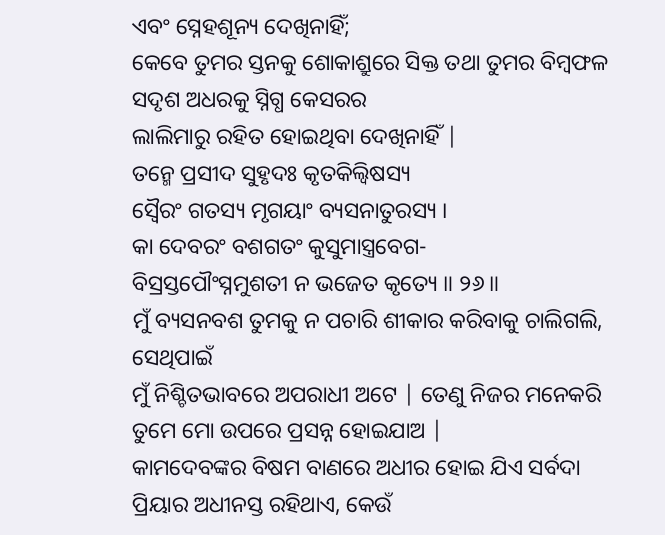ଏବଂ ସ୍ନେହଶୂନ୍ୟ ଦେଖିନାହିଁ;
କେବେ ତୁମର ସ୍ତନକୁ ଶୋକାଶ୍ରୁରେ ସିକ୍ତ ତଥା ତୁମର ବିମ୍ବଫଳ ସଦୃଶ ଅଧରକୁ ସ୍ନିଗ୍ଧ କେସରର
ଲାଲିମାରୁ ରହିତ ହୋଇଥିବା ଦେଖିନାହିଁ |
ତନ୍ମେ ପ୍ରସୀଦ ସୁହୃଦଃ କୃତକିଲ୍ବିଷସ୍ୟ
ସ୍ୱୈରଂ ଗତସ୍ୟ ମୃଗୟାଂ ବ୍ୟସନାତୁରସ୍ୟ ।
କା ଦେବରଂ ବଶଗତଂ କୁସୁମାସ୍ତ୍ରବେଗ-
ବିସ୍ରସ୍ତପୌଂସ୍ନମୁଶତୀ ନ ଭଜେତ କୃତ୍ୟେ ॥ ୨୬॥
ମୁଁ ବ୍ୟସନବଶ ତୁମକୁ ନ ପଚାରି ଶୀକାର କରିବାକୁ ଚାଲିଗଲି, ସେଥିପାଇଁ
ମୁଁ ନିଶ୍ଚିତଭାବରେ ଅପରାଧୀ ଅଟେ | ତେଣୁ ନିଜର ମନେକରି ତୁମେ ମୋ ଉପରେ ପ୍ରସନ୍ନ ହୋଇଯାଅ |
କାମଦେବଙ୍କର ବିଷମ ବାଣରେ ଅଧୀର ହୋଇ ଯିଏ ସର୍ବଦା ପ୍ରିୟାର ଅଧୀନସ୍ତ ରହିଥାଏ, କେଉଁ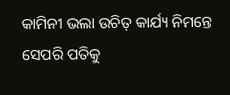କାମିନୀ ଭଲା ଉଚିତ୍ କାର୍ଯ୍ୟ ନିମନ୍ତେ ସେପରି ପତିକୁ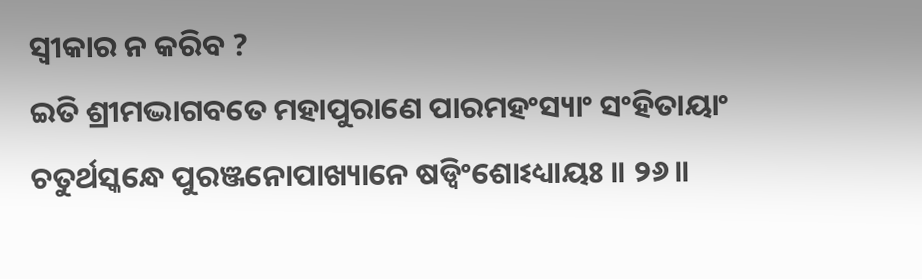ସ୍ବୀକାର ନ କରିବ ?
ଇତି ଶ୍ରୀମଦ୍ଭାଗବତେ ମହାପୁରାଣେ ପାରମହଂସ୍ୟାଂ ସଂହିତାୟାଂ
ଚତୁର୍ଥସ୍କନ୍ଧେ ପୁରଞ୍ଜନୋପାଖ୍ୟାନେ ଷଡ୍ୱିଂଶୋଽଧ୍ୟାୟଃ ॥ ୨୬॥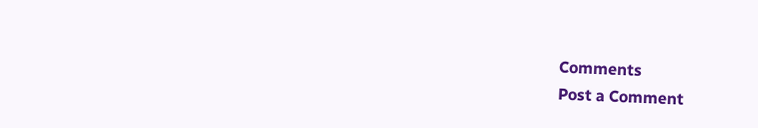Comments
Post a Comment